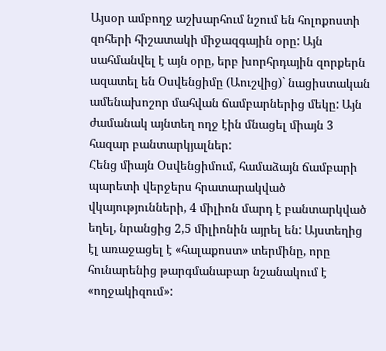Այսօր ամբողջ աշխարհում նշում են հոլոքոստի զոհերի հիշատակի միջազգային օրը: Այն սահմանվել է այն օրը, երբ խորհրդային զորքերն ազատել են Օսվենցիմը (Աուշվից)` նացիստական ամենախոշոր մահվան ճամբարներից մեկը: Այն ժամանակ այնտեղ ողջ էին մնացել միայն 3 հազար բանտարկյալներ:
Հենց միայն Օսվենցիմում, համաձայն ճամբարի պարետի վերջերս հրատարակված վկայությունների, 4 միլիոն մարդ է բանտարկված եղել, նրանցից 2,5 միլիոնին այրել են: Այստեղից էլ առաջացել է «հալաքոստ» տերմինը, որը հունարենից թարգմանաբար նշանակում է «ողջակիզում»: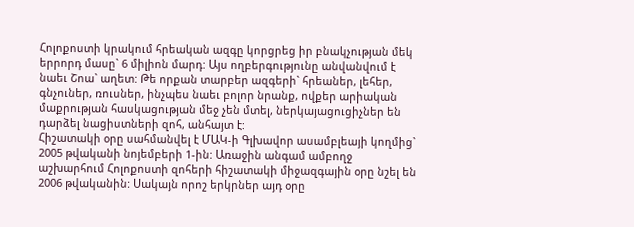Հոլոքոստի կրակում հրեական ազգը կորցրեց իր բնակչության մեկ երրորդ մասը` 6 միլիոն մարդ: Այս ողբերգությունը անվանվում է նաեւ Շոա` աղետ: Թե որքան տարբեր ազգերի` հրեաներ, լեհեր, գնչուներ, ռուսներ, ինչպես նաեւ բոլոր նրանք, ովքեր արիական մաքրության հասկացության մեջ չեն մտել, ներկայացուցիչներ են դարձել նացիստների զոհ, անհայտ է:
Հիշատակի օրը սահմանվել է ՄԱԿ-ի Գլխավոր ասամբլեայի կողմից` 2005 թվականի նոյեմբերի 1-ին: Առաջին անգամ ամբողջ աշխարհում Հոլոքոստի զոհերի հիշատակի միջազգային օրը նշել են 2006 թվականին: Սակայն որոշ երկրներ այդ օրը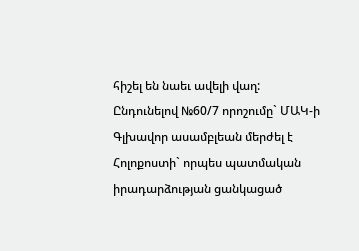հիշել են նաեւ ավելի վաղ:
Ընդունելով №60/7 որոշումը` ՄԱԿ-ի Գլխավոր ասամբլեան մերժել է Հոլոքոստի` որպես պատմական իրադարձության ցանկացած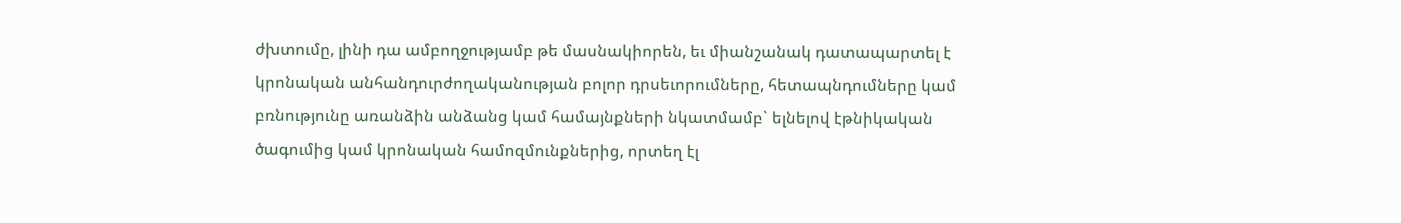ժխտումը, լինի դա ամբողջությամբ թե մասնակիորեն, եւ միանշանակ դատապարտել է կրոնական անհանդուրժողականության բոլոր դրսեւորումները, հետապնդումները կամ բռնությունը առանձին անձանց կամ համայնքների նկատմամբ` ելնելով էթնիկական ծագումից կամ կրոնական համոզմունքներից, որտեղ էլ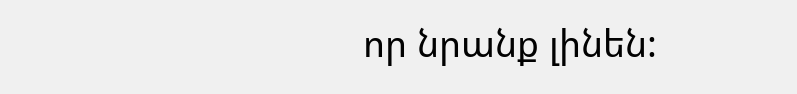որ նրանք լինեն: